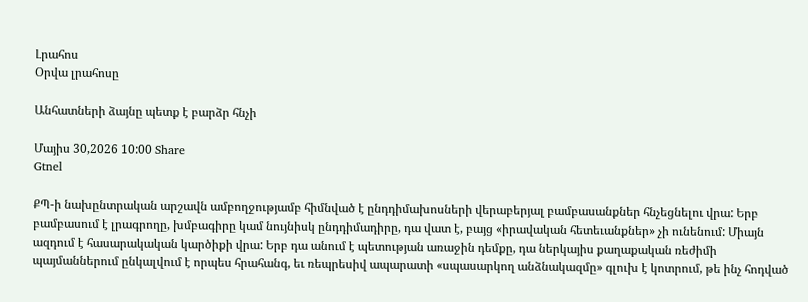Լրահոս
Օրվա լրահոսը

Անհատների ձայնը պետք է բարձր հնչի

Մայիս 30,2026 10:00 Share
Gtnel

ՔՊ-ի նախընտրական արշավն ամբողջությամբ հիմնված է ընդդիմախոսների վերաբերյալ բամբասանքներ հնչեցնելու վրա: Երբ բամբասում է լրագրողը, խմբագիրը կամ նույնիսկ ընդդիմադիրը, դա վատ է, բայց «իրավական հետեւանքներ» չի ունենում: Միայն ազդում է հասարակական կարծիքի վրա: Երբ դա անում է պետության առաջին դեմքը, դա ներկայիս քաղաքական ռեժիմի պայմաններում ընկալվում է որպես հրահանգ, եւ ռեպրեսիվ ապարատի «սպասարկող անձնակազմը» գլուխ է կոտրում, թե ինչ հոդված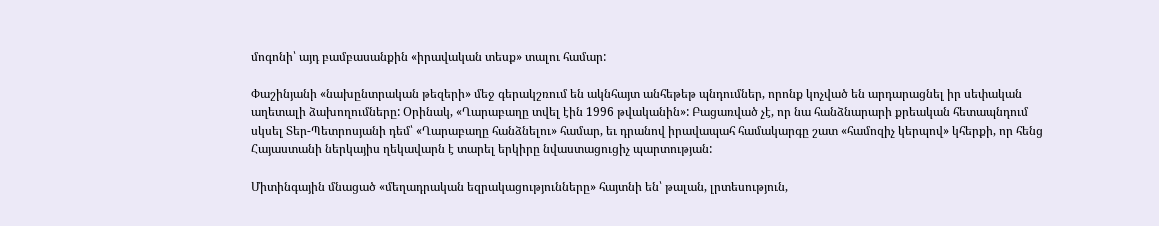մոգոնի՝ այդ բամբասանքին «իրավական տեսք» տալու համար:

Փաշինյանի «նախընտրական թեզերի» մեջ գերակշռում են ակնհայտ անհեթեթ պնդումներ, որոնք կոչված են արդարացնել իր սեփական աղետալի ձախողումները: Օրինակ, «Ղարաբաղը տվել էին 1996 թվականին»: Բացառված չէ, որ նա հանձնարարի քրեական հետապնդում սկսել Տեր-Պետրոսյանի դեմ՝ «Ղարաբաղը հանձնելու» համար, եւ դրանով իրավապահ համակարգը շատ «համոզիչ կերպով» կհերքի, որ հենց Հայաստանի ներկայիս ղեկավարն է տարել երկիրը նվաստացուցիչ պարտության:

Միտինգային մնացած «մեղադրական եզրակացությունները» հայտնի են՝ թալան, լրտեսություն,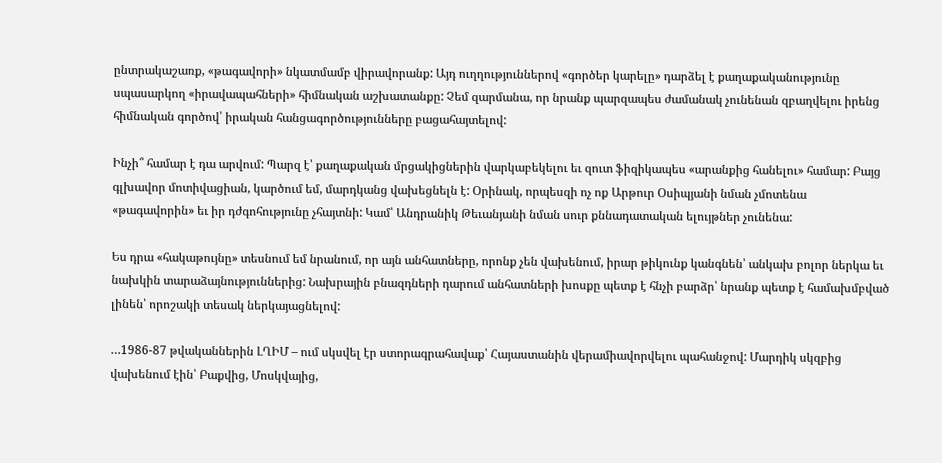ընտրակաշառք, «թագավորի» նկատմամբ վիրավորանք: Այդ ուղղություններով «գործեր կարելը» դարձել է քաղաքականությունը սպասարկող «իրավապահների» հիմնական աշխատանքը: Չեմ զարմանա, որ նրանք պարզապես ժամանակ չունենան զբաղվելու իրենց հիմնական գործով՝ իրական հանցագործությունները բացահայտելով:

Ինչի՞ համար է դա արվում: Պարզ է՝ քաղաքական մրցակիցներին վարկաբեկելու եւ զուտ ֆիզիկապես «արանքից հանելու» համար: Բայց գլխավոր մոտիվացիան, կարծում եմ, մարդկանց վախեցնելն է: Օրինակ, որպեսզի ոչ ոք Արթուր Օսիպյանի նման չմոտենա «թագավորին» եւ իր դժգոհությունը չհայտնի: Կամ՝ Անդրանիկ Թեւանյանի նման սուր քննադատական ելույթներ չունենա:

Ես դրա «հակաթույնը» տեսնում եմ նրանում, որ այն անհատները, որոնք չեն վախենում, իրար թիկունք կանգնեն՝ անկախ բոլոր ներկա եւ նախկին տարաձայնություններից: Նախրային բնազդների դարում անհատների խոսքը պետք է հնչի բարձր՝ նրանք պետք է համախմբված լինեն՝ որոշակի տեսակ ներկայացնելով:

…1986-87 թվականներին ԼՂԻՄ – ում սկսվել էր ստորագրահավաք՝ Հայաստանին վերամիավորվելու պահանջով: Մարդիկ սկզբից վախենում էին՝ Բաքվից, Մոսկվայից,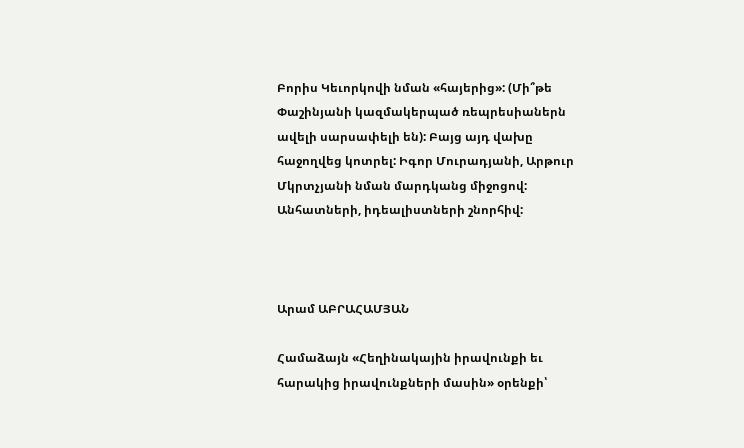Բորիս Կեւորկովի նման «հայերից»: (Մի՞թե Փաշինյանի կազմակերպած ռեպրեսիաներն ավելի սարսափելի են): Բայց այդ վախը հաջողվեց կոտրել: Իգոր Մուրադյանի, Արթուր Մկրտչյանի նման մարդկանց միջոցով: Անհատների, իդեալիստների շնորհիվ:



Արամ ԱԲՐԱՀԱՄՅԱՆ

Համաձայն «Հեղինակային իրավունքի եւ հարակից իրավունքների մասին» օրենքի՝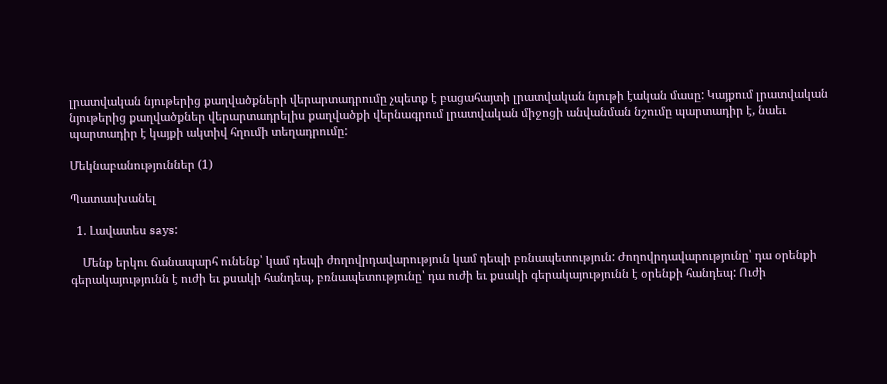լրատվական նյութերից քաղվածքների վերարտադրումը չպետք է բացահայտի լրատվական նյութի էական մասը: Կայքում լրատվական նյութերից քաղվածքներ վերարտադրելիս քաղվածքի վերնագրում լրատվական միջոցի անվանման նշումը պարտադիր է, նաեւ պարտադիր է կայքի ակտիվ հղումի տեղադրումը:

Մեկնաբանություններ (1)

Պատասխանել

  1. Լավատես says:

    Մենք երկու ճանապարհ ունենք՝ կամ դեպի ժողովրդավարություն կամ դեպի բռնապետություն: Ժողովրդավարությունը՝ դա օրենքի գերակայությունն է ուժի եւ քսակի հանդեպ, բռնապետությունը՝ դա ուժի եւ քսակի գերակայությունն է օրենքի հանդեպ: Ուժի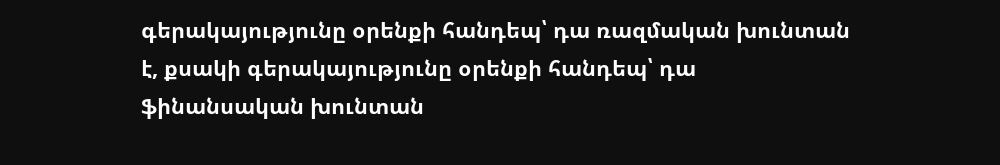գերակայությունը օրենքի հանդեպ՝ դա ռազմական խունտան է, քսակի գերակայությունը օրենքի հանդեպ՝ դա ֆինանսական խունտան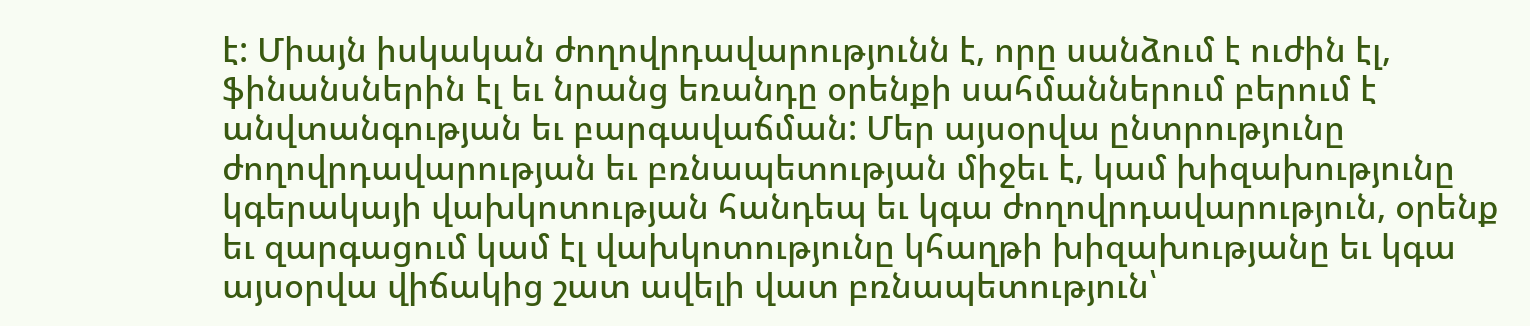է: Միայն իսկական ժողովրդավարությունն է, որը սանձում է ուժին էլ, ֆինանսներին էլ եւ նրանց եռանդը օրենքի սահմաններում բերում է անվտանգության եւ բարգավաճման: Մեր այսօրվա ընտրությունը ժողովրդավարության եւ բռնապետության միջեւ է, կամ խիզախությունը կգերակայի վախկոտության հանդեպ եւ կգա ժողովրդավարություն, օրենք եւ զարգացում կամ էլ վախկոտությունը կհաղթի խիզախությանը եւ կգա այսօրվա վիճակից շատ ավելի վատ բռնապետություն՝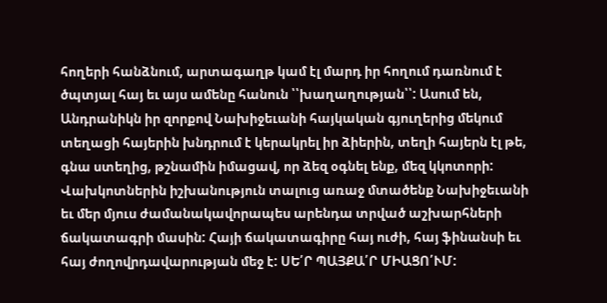հողերի հանձնում, արտագաղթ կամ էլ մարդ իր հողում դառնում է ծպտյալ հայ եւ այս ամենը հանուն ՝՝խաղաղության՝՝: Ասում են, Անդրանիկն իր զորքով Նախիջեւանի հայկական գյուղերից մեկում տեղացի հայերին խնդրում է կերակրել իր ձիերին, տեղի հայերն էլ թե, գնա ստեղից, թշնամին իմացավ, որ ձեզ օգնել ենք, մեզ կկոտորի: Վախկոտներին իշխանություն տալուց առաջ մտածենք Նախիջեւանի եւ մեր մյուս ժամանակավորապես արենդա տրված աշխարհների ճակատագրի մասին: Հայի ճակատագիրը հայ ուժի, հայ ֆինանսի եւ հայ ժողովրդավարության մեջ է: ՍԵ՛Ր ՊԱՅՔԱ՛Ր ՄԻԱՑՈ՛ՒՄ: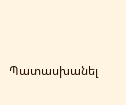Պատասխանել